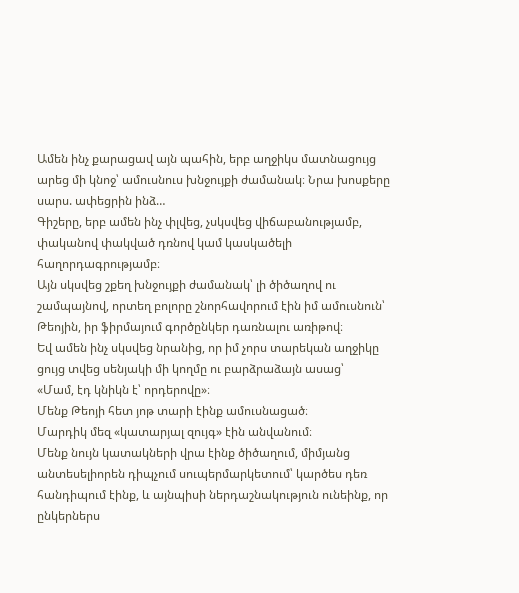Ամեն ինչ քարացավ այն պահին, երբ աղջիկս մատնացույց արեց մի կնոջ՝ ամուսնուս խնջույքի ժամանակ։ Նրա խոսքերը սարս. ափեցրին ինձ…
Գիշերը, երբ ամեն ինչ փլվեց, չսկսվեց վիճաբանությամբ, փականով փակված դռնով կամ կասկածելի հաղորդագրությամբ։
Այն սկսվեց շքեղ խնջույքի ժամանակ՝ լի ծիծաղով ու շամպայնով, որտեղ բոլորը շնորհավորում էին իմ ամուսնուն՝ Թեոյին, իր ֆիրմայում գործընկեր դառնալու առիթով։
Եվ ամեն ինչ սկսվեց նրանից, որ իմ չորս տարեկան աղջիկը ցույց տվեց սենյակի մի կողմը ու բարձրաձայն ասաց՝
«Մամ, էդ կնիկն է՝ որդերովը»։
Մենք Թեոյի հետ յոթ տարի էինք ամուսնացած։
Մարդիկ մեզ «կատարյալ զույգ» էին անվանում։
Մենք նույն կատակների վրա էինք ծիծաղում, միմյանց անտեսելիորեն դիպչում սուպերմարկետում՝ կարծես դեռ հանդիպում էինք, և այնպիսի ներդաշնակություն ունեինք, որ ընկերներս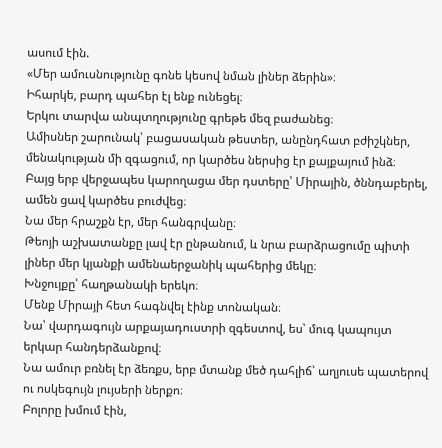ասում էին.
«Մեր ամուսնությունը գոնե կեսով նման լիներ ձերին»։
Իհարկե, բարդ պահեր էլ ենք ունեցել։
Երկու տարվա անպտղությունը գրեթե մեզ բաժանեց։
Ամիսներ շարունակ՝ բացասական թեստեր, անընդհատ բժիշկներ, մենակության մի զգացում, որ կարծես ներսից էր քայքայում ինձ։
Բայց երբ վերջապես կարողացա մեր դստերը՝ Միրային, ծննդաբերել, ամեն ցավ կարծես բուժվեց։
Նա մեր հրաշքն էր, մեր հանգրվանը։
Թեոյի աշխատանքը լավ էր ընթանում, և նրա բարձրացումը պիտի լիներ մեր կյանքի ամենաերջանիկ պահերից մեկը։
Խնջույքը՝ հաղթանակի երեկո։
Մենք Միրայի հետ հագնվել էինք տոնական։
Նա՝ վարդագույն արքայադուստրի զգեստով, ես՝ մուգ կապույտ երկար հանդերձանքով։
Նա ամուր բռնել էր ձեռքս, երբ մտանք մեծ դահլիճ՝ աղյուսե պատերով ու ոսկեգույն լույսերի ներքո։
Բոլորը խմում էին,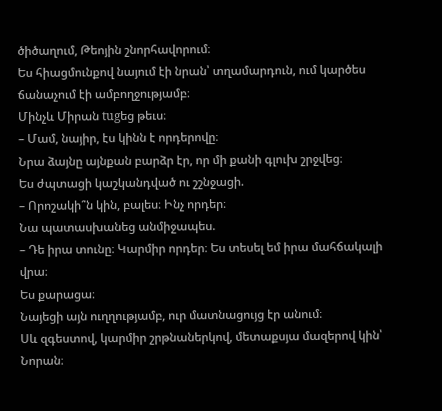ծիծաղում, Թեոյին շնորհավորում։
Ես հիացմունքով նայում էի նրան՝ տղամարդուն, ում կարծես ճանաչում էի ամբողջությամբ։
Մինչև Միրան tugեց թեւս։
– Մամ, նայիր, էս կինն է որդերովը։
Նրա ձայնը այնքան բարձր էր, որ մի քանի գլուխ շրջվեց։
Ես ժպտացի կաշկանդված ու շշնջացի.
– Որոշակի՞ն կին, բալես։ Ինչ որդեր։
Նա պատասխանեց անմիջապես.
– Դե իրա տունը։ Կարմիր որդեր։ Ես տեսել եմ իրա մահճակալի վրա։
Ես քարացա։
Նայեցի այն ուղղությամբ, ուր մատնացույց էր անում։
Սև զգեստով, կարմիր շրթնաներկով, մետաքսյա մազերով կին՝ Նորան։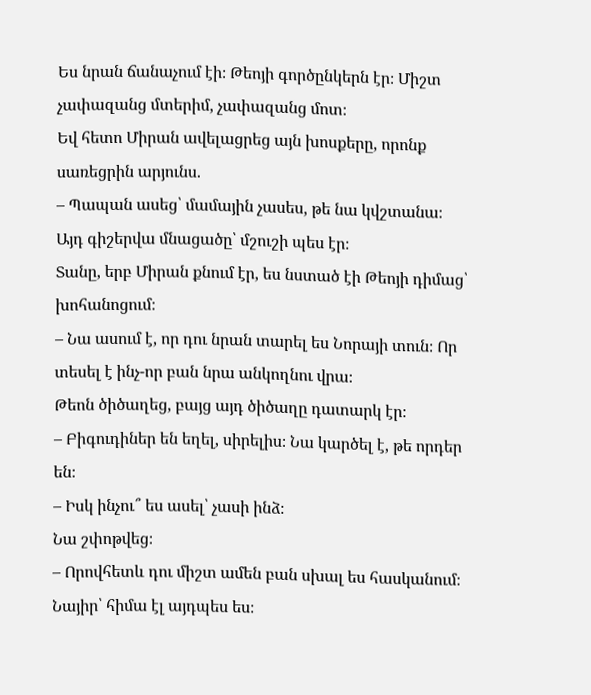Ես նրան ճանաչում էի։ Թեոյի գործընկերն էր։ Միշտ չափազանց մտերիմ, չափազանց մոտ։
Եվ հետո Միրան ավելացրեց այն խոսքերը, որոնք սառեցրին արյունս.
– Պապան ասեց՝ մամային չասես, թե նա կվշտանա։
Այդ գիշերվա մնացածը՝ մշուշի պես էր։
Տանը, երբ Միրան քնում էր, ես նստած էի Թեոյի դիմաց՝ խոհանոցում։
– Նա ասում է, որ դու նրան տարել ես Նորայի տուն։ Որ տեսել է ինչ-որ բան նրա անկողնու վրա։
Թեոն ծիծաղեց, բայց այդ ծիծաղը դատարկ էր։
– Բիգուդիներ են եղել, սիրելիս։ Նա կարծել է, թե որդեր են։
– Իսկ ինչու՞ ես ասել՝ չասի ինձ։
Նա շփոթվեց։
– Որովհետև դու միշտ ամեն բան սխալ ես հասկանում։ Նայիր՝ հիմա էլ այդպես ես։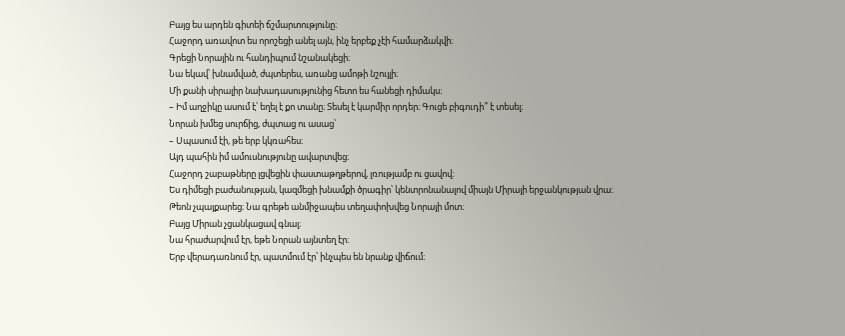Բայց ես արդեն գիտեի ճշմարտությունը։
Հաջորդ առավոտ ես որոշեցի անել այն, ինչ երբեք չէի համարձակվի։
Գրեցի Նորային ու հանդիպում նշանակեցի։
Նա եկավ՝ խնամված, ժպտերես, առանց ամոթի նշույլի։
Մի քանի սիրալիր նախադասությունից հետո ես հանեցի դիմակս։
– Իմ աղջիկը ասում է՝ եղել է քո տանը։ Տեսել է կարմիր որդեր։ Գուցե բիգուդի՞ է տեսել։
Նորան խմեց սուրճից, ժպտաց ու ասաց՝
– Սպասում էի, թե երբ կկռահես։
Այդ պահին իմ ամուսնությունը ավարտվեց։
Հաջորդ շաբաթները լցվեցին փաստաթղթերով, լռությամբ ու ցավով։
Ես դիմեցի բաժանության, կազմեցի խնամքի ծրագիր՝ կենտրոնանալով միայն Միրայի երջանկության վրա։
Թեոն չպայքարեց։ Նա գրեթե անմիջապես տեղափոխվեց Նորայի մոտ։
Բայց Միրան չցանկացավ գնալ։
Նա հրաժարվում էր, եթե Նորան այնտեղ էր։
Երբ վերադառնում էր, պատմում էր՝ ինչպես են նրանք վիճում։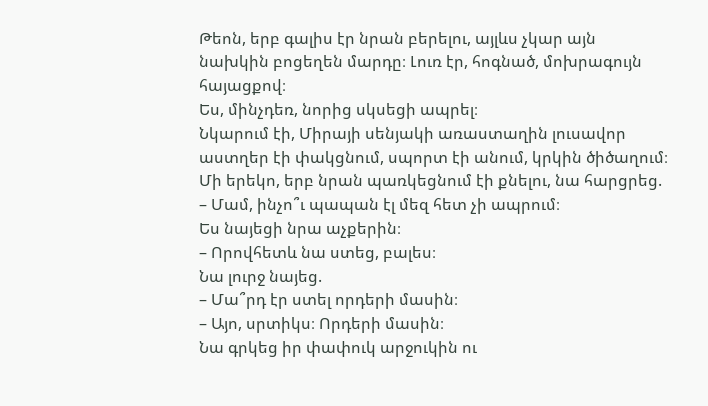Թեոն, երբ գալիս էր նրան բերելու, այլևս չկար այն նախկին բոցեղեն մարդը։ Լուռ էր, հոգնած, մոխրագույն հայացքով։
Ես, մինչդեռ, նորից սկսեցի ապրել։
Նկարում էի, Միրայի սենյակի առաստաղին լուսավոր աստղեր էի փակցնում, սպորտ էի անում, կրկին ծիծաղում։
Մի երեկո, երբ նրան պառկեցնում էի քնելու, նա հարցրեց.
– Մամ, ինչո՞ւ պապան էլ մեզ հետ չի ապրում։
Ես նայեցի նրա աչքերին։
– Որովհետև նա ստեց, բալես։
Նա լուրջ նայեց.
– Մա՞րդ էր ստել որդերի մասին։
– Այո, սրտիկս։ Որդերի մասին։
Նա գրկեց իր փափուկ արջուկին ու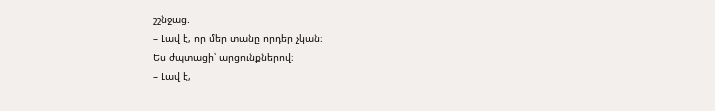շշնջաց.
– Լավ է, որ մեր տանը որդեր չկան։
Ես ժպտացի՝ արցունքներով։
– Լավ է,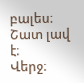բալես։ Շատ լավ է։
Վերջ։